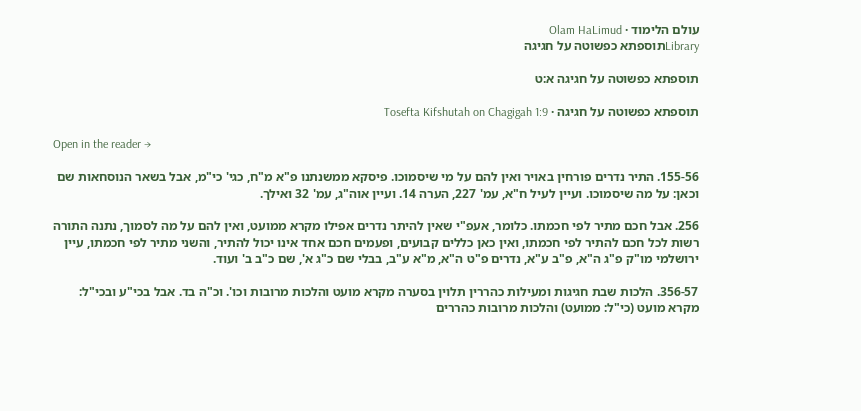עולם הלימוד · Olam HaLimud
Libraryתוספתא כפשוטה על חגיגה

תוספתא כפשוטה על חגיגה א:ט

תוספתא כפשוטה על חגיגה · Tosefta Kifshutah on Chagigah 1:9

Open in the reader →

155-56. התיר נדרים פורחין באויר ואין להם על מי שיסמוכו. פיסקא ממשנתנו פ"א מ"ח, כגי' כי"מ, אבל בשאר הנוסחאות שם וכאן: על מה שיסמוכו. ועיין לעיל ח"א, עמ' 227, הערה 14. ועיין אוה"ג, עמ' 32 ואילך.

256. אבל חכם מתיר לפי חכמתו. כלומר, אעפ"י שאין להיתר נדרים אפילו מקרא ממועט, ואין להם על מה לסמוך, נתנה התורה רשות לכל חכם להתיר לפי חכמתו, ואין כאן כללים קבועים, ופעמים חכם אחד אינו יכול להתיר, והשני מתיר לפי חכמתו, עיין ירושלמי מו"ק פ"ג ה"א, פ"ב ע"א, נדרים פ"ט ה"א, מ"א ע"ב, בבלי שם כ"ג א', שם כ"ב ב' ועוד.

356-57. הלכות שבת חגיגות ומעילות כהררין תלוין בסערה מקרא מועט והלכות מרובות וכו'. וכ"ה בד. אבל בכי"ע ובכי"ל: מקרא מועט (כי"ל: ממועט) והלכות מרובות כהררים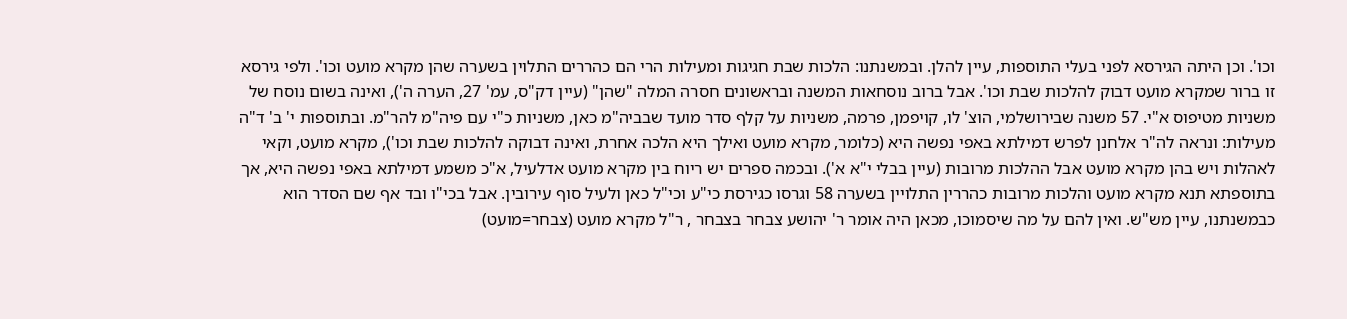וכו'. וכן היתה הגירסא לפני בעלי התוספות, עיין להלן. ובמשנתנו: הלכות שבת חגיגות ומעילות הרי הם כהררים התלוין בשערה שהן מקרא מועט וכו'. ולפי גירסא זו ברור שמקרא מועט דבוק להלכות שבת וכו'. אבל ברוב נוסחאות המשנה ובראשונים חסרה המלה "שהן" (עיין דק"ס, עמ' 27, הערה ה'), ואינה בשום נוסח של משניות מטיפוס א"י. 57 משנה שבירושלמי, הוצ' לו, קויפמן, פרמה, משניות על קלף סדר מועד שבביה"מ כאן, משניות כ"י עם פיה"מ להר"מ. ובתוספות י' ב' ד"ה מעילות: ונראה לה"ר אלחנן לפרש דמילתא באפי נפשה היא (כלומר, מקרא מועט ואילך היא הלכה אחרת, ואינה דבוקה להלכות שבת וכו'), מקרא מועט, וקאי לאהלות ויש בהן מקרא מועט אבל ההלכות מרובות (עיין בבלי י"א א'). ובכמה ספרים יש ריוח בין מקרא מועט אדלעיל, א"כ משמע דמילתא באפי נפשה היא, אך בתוספתא תנא מקרא מועט והלכות מרובות כהררין התלויין בשערה 58 וגרסו כגירסת כי"ע וכי"ל כאן ולעיל סוף עירובין. אבל בכי"ו ובד אף שם הסדר הוא כבמשנתנו, עיין מש"ש. ואין להם על מה שיסמוכו, מכאן היה אומר ר' יהושע צבחר בצבחר , ר"ל מקרא מועט (צבחר=מועט)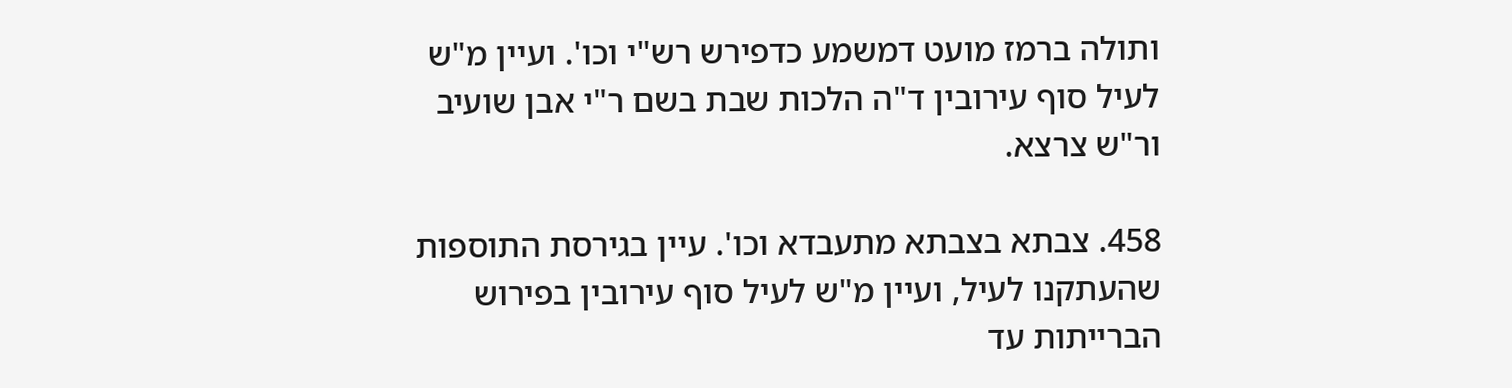ותולה ברמז מועט דמשמע כדפירש רש"י וכו'. ועיין מ"ש לעיל סוף עירובין ד"ה הלכות שבת בשם ר"י אבן שועיב ור"ש צרצא.

458. צבתא בצבתא מתעבדא וכו'. עיין בגירסת התוספות שהעתקנו לעיל, ועיין מ"ש לעיל סוף עירובין בפירוש הברייתות עד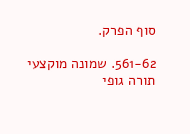סוף הפרק.

561-62. שמונה מוקצעי תורה גופי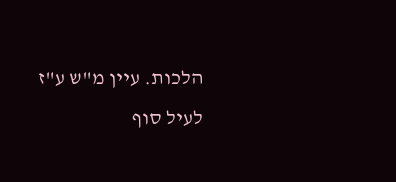הלכות. עיין מ"ש ע"ז לעיל סוף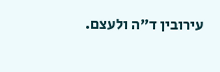עירובין ד"ה ולעצם.